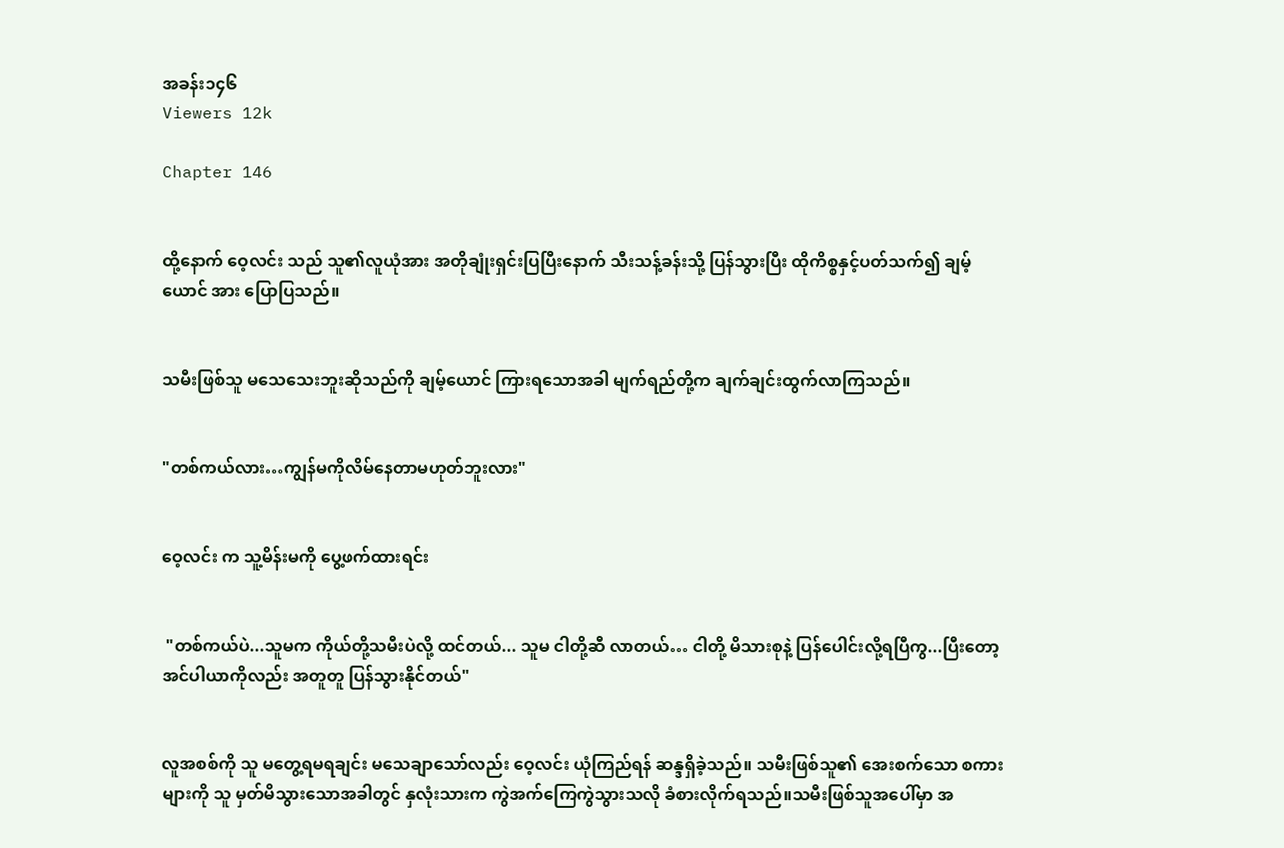အခန်း၁၄၆
Viewers 12k

Chapter 146


ထို့နောက် ဝေ့လင်း သည် သူ၏လူယုံအား အတိုချုံးရှင်းပြပြီးနောက် သီးသန့်ခန်းသို့ ပြန်သွားပြီး ထိုကိစ္စနှင့်ပတ်သက်၍ ချမ့်ယောင် အား ပြောပြသည်။


သမီးဖြစ်သူ မသေသေးဘူးဆိုသည်ကို ချမ့်ယောင် ကြားရသောအခါ မျက်ရည်တို့က ချက်ချင်းထွက်လာကြသည်။


"တစ်ကယ်လား…ကျွန်မကိုလိမ်နေတာမဟုတ်ဘူးလား"


ဝေ့လင်း က သူ့မိန်းမကို ပွေ့ဖက်ထားရင်း


 "တစ်ကယ်ပဲ...သူမက ကိုယ်တို့သမီးပဲလို့ ထင်တယ်... သူမ ငါတို့ဆီ လာတယ်… ငါတို့ မိသားစုနဲ့ ပြန်ပေါင်းလို့ရပြီကွ...ပြီးတော့ အင်ပါယာကိုလည်း အတူတူ ပြန်သွားနိုင်တယ်"


လူအစစ်ကို သူ မတွေ့ရမရချင်း မသေချာသော်လည်း ဝေ့လင်း ယုံကြည်ရန် ဆန္ဒရှိခဲ့သည်။ သမီးဖြစ်သူ၏ အေးစက်သော စကားများကို သူ မှတ်မိသွားသောအခါတွင် နှလုံးသားက ကွဲအက်ကြေကွဲသွားသလို ခံစားလိုက်ရသည်။သမီးဖြစ်သူအပေါ်မှာ အ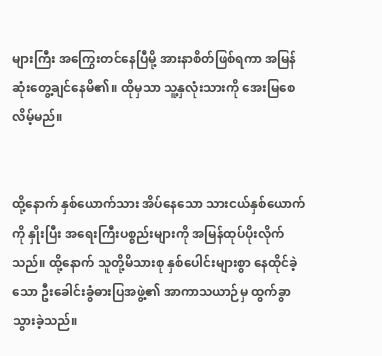များကြီး အကြွေးတင်နေပြီမို့ အားနာစိတ်ဖြစ်ရကာ အမြန်ဆုံးတွေ့ချင်နေမိ၏။ ထိုမှသာ သူ့နှလုံးသားကို အေးမြစေလိမ့်မည်။


ထို့နောက် နှစ်ယောက်သား အိပ်နေသော သားငယ်နှစ်ယောက်ကို နှိုးပြီး အရေးကြီးပစ္စည်းများကို အမြန်ထုပ်ပိုးလိုက်သည်။ ထို့နောက် သူတို့မိသားစု နှစ်ပေါင်းများစွာ နေထိုင်ခဲ့သော ဦးခေါင်းခွံဓားပြအဖွဲ့၏ အာကာသယာဉ်မှ ထွက်ခွာသွားခဲ့သည်။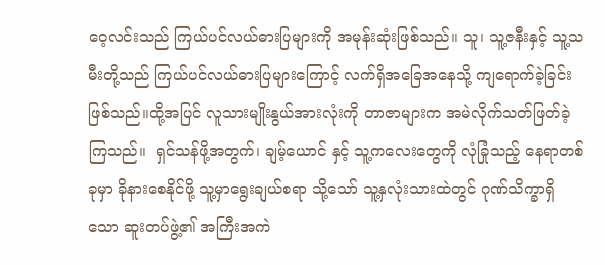ဝေ့လင်းသည် ကြယ်ပင်လယ်ဓားပြများကို အမုန်းဆုံးဖြစ်သည်။ သူ၊ သူ့ဇနီးနှင့် သူ့သမီးတို့သည် ကြယ်ပင်လယ်ဓားပြများကြောင့် လက်ရှိအခြေအနေသို့ ကျရောက်ခဲ့ခြင်းဖြစ်သည်။ထို့အပြင် လူသားမျိုးနွယ်အားလုံးကို တာဇာများက အမဲလိုက်သတ်ဖြတ်ခဲ့ကြသည်။  ရှင်သန်ဖို့အတွက်၊ ချမ့်ယောင် နှင့် သူ့ကလေးတွေကို လုံခြုံသည့် နေရာတစ်ခုမှာ ခိုနားစေနိုင်ဖို့ သူ့မှာရွေးချယ်စရာ သို့သော် သူ့နှလုံးသားထဲတွင် ဂုဏ်သိက္ခာရှိသော ဆူးတပ်ဖွဲ့၏ အကြီးအကဲ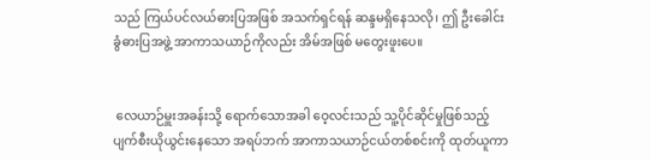သည် ကြယ်ပင်လယ်ဓားပြအဖြစ် အသက်ရှင်ရန် ဆန္ဒမရှိနေသလို၊ ဤ ဦးခေါင်းခွံဓားပြအဖွဲ့ အာကာသယာဉ်ကိုလည်း အိမ်အဖြစ် မတွေးဖူးပေ။


 လေယာဉ်မှူးအခန်းသို့ ရောက်သောအခါ ဝေ့လင်းသည် သူ့ပိုင်ဆိုင်မှုဖြစ်သည့် ပျက်စီးယိုယွင်းနေသော အရပ်ဘက် အာကာသယာဉ်ငယ်တစ်စင်းကို ထုတ်ယူကာ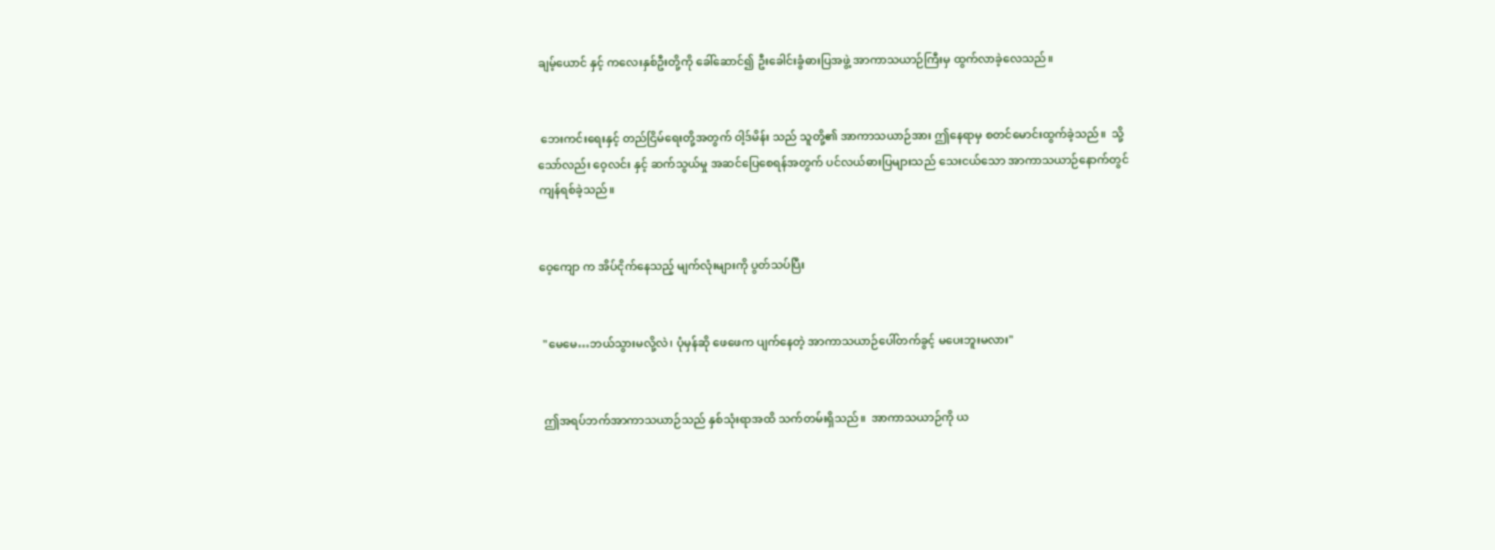ချမ့်ယောင် နှင့် ကလေးနှစ်ဦးတို့ကို ခေါ်ဆောင်၍ ဦးခေါင်းခွံဓားပြအဖွဲ့ အာကာသယာဉ်ကြီးမှ ထွက်လာခဲ့လေသည်။


 ဘေးကင်းရေးနှင့် တည်ငြိမ်ရေးတို့အတွက် ဝါ့ဒ်မိန်း သည် သူတို့၏ အာကာသယာဉ်အား ဤနေရာမှ စတင်မောင်းထွက်ခဲ့သည်။  သို့သော်လည်း ဝေ့လင်း နှင့် ဆက်သွယ်မှု အဆင်ပြေစေရန်အတွက် ပင်လယ်ဓားပြများသည် သေးငယ်သော အာကာသယာဉ်နောက်တွင် ကျန်ရစ်ခဲ့သည်။


ဝေ့ကျော က အိပ်ငိုက်နေသည့် မျက်လုံးများကို ပွတ်သပ်ပြီး


 "မေမေ…ဘယ်သွားမလို့လဲ၊ ပုံမှန်ဆို ဖေဖေက ပျက်နေတဲ့ အာကာသယာဉ်ပေါ်တက်ခွင့် မပေးဘူးမလား"


 ဤအရပ်ဘက်အာကာသယာဉ်သည် နှစ်သုံးရာအထိ သက်တမ်းရှိသည်။  အာကာသယာဉ်ကို ယ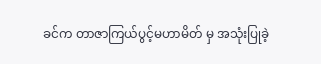ခင်က တာဇာကြယ်ပွင့်မဟာမိတ် မှ အသုံးပြုခဲ့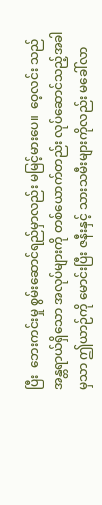ပြီး  ဘေးကင်းမှု စွမ်းဆောင်ရည်မှာလည်း မမြင့်မားပေ။  ဝေ့လင်း သည် အန္တရာယ်ရှိသော အလုပ်များကို တစ်ယောက်တည်း လုပ်ဆောင်သည့်အခါမှသာ ဤယာဉ်ကို မောင်းပြီး ဇနီးနှင့် သားသမီးများကိုလည်း မခေါ်လာ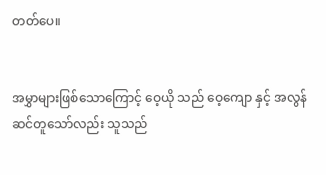တတ်ပေ။


အမွှာများဖြစ်သောကြောင့် ဝေ့ယို သည် ဝေ့ကျော နှင့် အလွန်ဆင်တူသော်လည်း သူသည်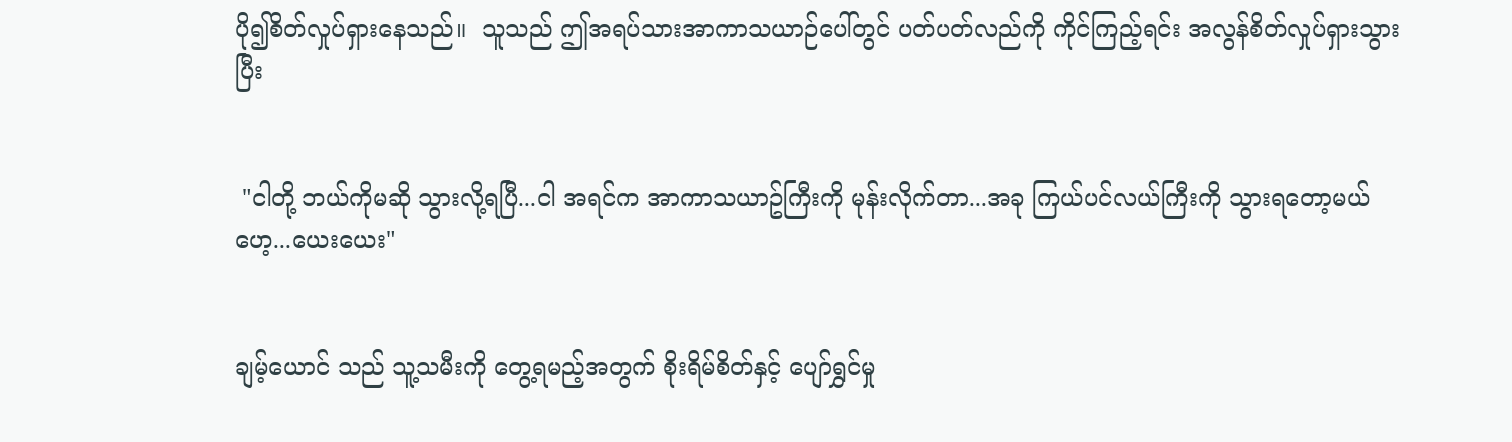ပို၍စိတ်လှုပ်ရှားနေသည်။  သူသည် ဤအရပ်သားအာကာသယာဉ်ပေါ်တွင် ပတ်ပတ်လည်ကို ကိုင်ကြည့်ရင်း အလွန်စိတ်လှုပ်ရှားသွားပြီး


 "ငါတို့ ဘယ်ကိုမဆို သွားလို့ရပြီ...ငါ အရင်က အာကာသယာဥ်ကြီးကို မုန်းလိုက်တာ...အခု ကြယ်ပင်လယ်ကြီးကို သွားရတော့မယ်ဟေ့...ယေးယေး"


ချမ့်ယောင် သည် သူ့သမီးကို တွေ့ရမည့်အတွက် စိုးရိမ်စိတ်နှင့် ပျော်ရွှင်မှု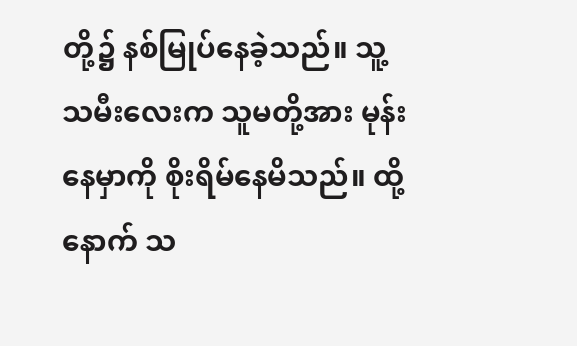တို့၌ နစ်မြုပ်နေခဲ့သည်။ သူ့သမီးလေးက သူမတို့အား မုန်းနေမှာကို စိုးရိမ်နေမိသည်။ ထို့နောက် သ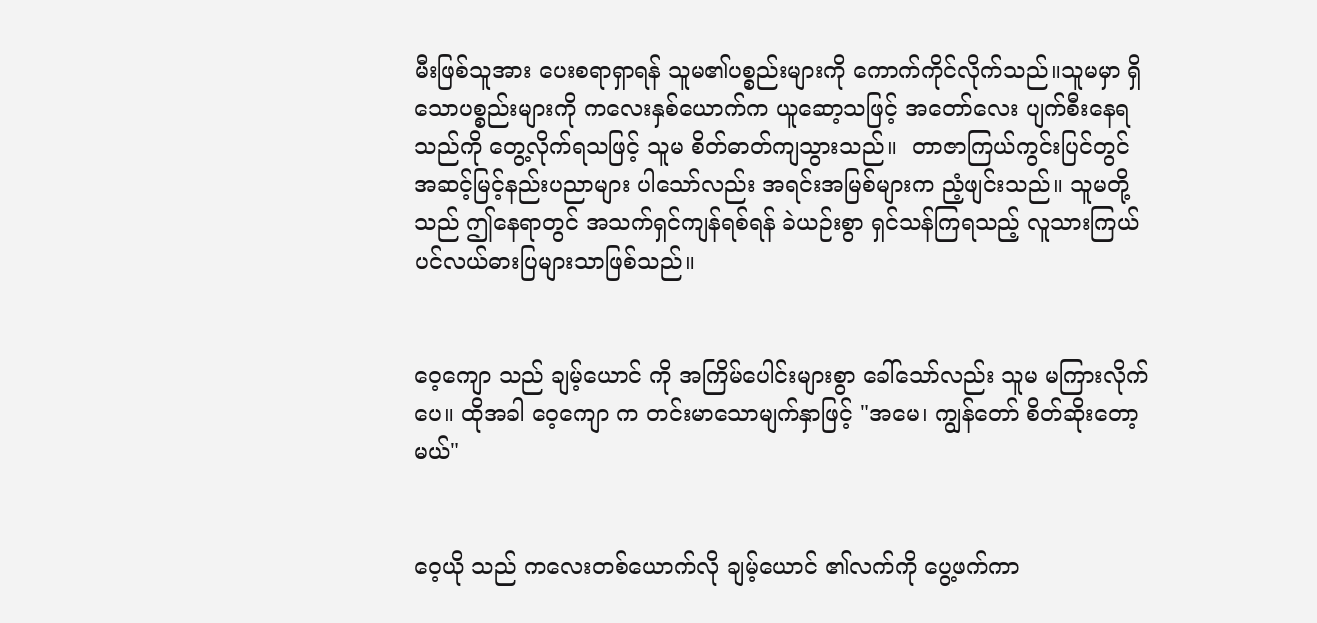မီးဖြစ်သူအား ပေးစရာရှာရန် သူမ၏ပစ္စည်းများကို ကောက်ကိုင်လိုက်သည်။သူမမှာ ရှိသောပစ္စည်းများကို ကလေးနှစ်ယောက်က ယူဆော့သဖြင့် အတော်လေး ပျက်စီးနေရသည်ကို တွေ့လိုက်ရသဖြင့် သူမ စိတ်ဓာတ်ကျသွားသည်။  တာဇာကြယ်ကွင်းပြင်တွင် အဆင့်မြင့်နည်းပညာများ ပါသော်လည်း အရင်းအမြစ်များက ညံ့ဖျင်းသည်။ သူမတို့သည် ဤနေရာတွင် အသက်ရှင်ကျန်ရစ်ရန် ခဲယဉ်းစွာ ရှင်သန်ကြရသည့် လူသားကြယ်ပင်လယ်ဓားပြများသာဖြစ်သည်။


ဝေ့ကျော သည် ချမ့်ယောင် ကို အကြိမ်ပေါင်းများစွာ ခေါ်သော်လည်း သူမ မကြားလိုက်ပေ။ ထိုအခါ ဝေ့ကျော က တင်းမာသောမျက်နှာဖြင့် "အမေ၊ ကျွန်တော် စိတ်ဆိုးတော့မယ်"


ဝေ့ယို သည် ကလေးတစ်ယောက်လို ချမ့်ယောင် ၏လက်ကို ပွေ့ဖက်ကာ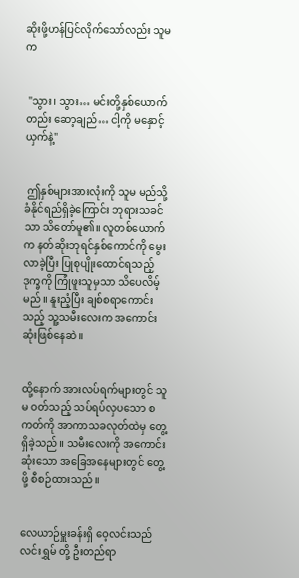ဆိုးဖို့ဟန်ပြင်လိုက်သော်လည်း သူမက


 "သွား၊ သွား… မင်းတို့နှစ်ယောက် တည်း ဆော့ချည်… ငါ့ကို မနှောင့်ယှက်နဲ့"


 ဤနှစ်များအားလုံးကို သူမ မည်သို့ခံနိုင်ရည်ရှိခဲ့ကြောင်း ဘုရားသခင်သာ သိတော်မူ၏။ လူတစ်ယောက်က နတ်ဆိုးဘုရင်နှစ်ကောင်ကို မွေးလာခဲ့ပြီး ပြုစုပျိုးထောင်ရသည့် ဒုက္ခကို ကြုံဖူးသူမှသာ သိပေလိမ့်မည်။ နူးညံ့ပြီး ချစ်စရာကောင်းသည့် သူ့သမီးလေးက အကောင်းဆုံးဖြစ်နေဆဲ။


ထို့နောက် အားလပ်ရက်များတွင် သူမ ဝတ်သည့် သပ်ရပ်လှပသော စကတ်ကို အာကာသခလုတ်ထဲမှ တွေ့ရှိခဲ့သည်။ သမီးလေးကို အကောင်းဆုံးသော အခြေအနေများတွင် တွေ့ဖို့ စီစဉ်ထားသည်။


လေယာဉ်မှူးခန်းရှိ ဝေ့လင်းသည် လင်းရွှမ် တို့ ဦးတည်ရာ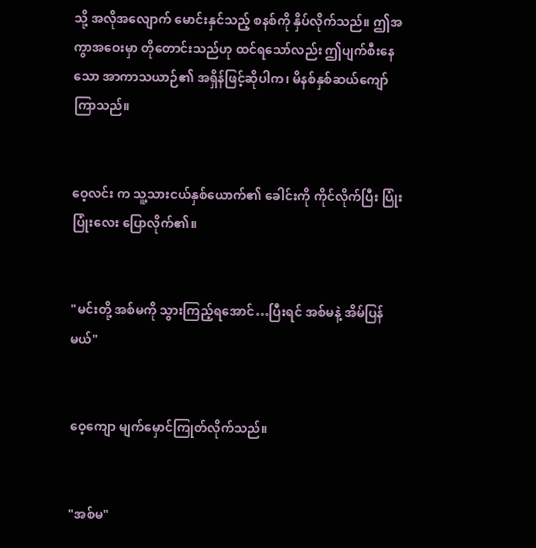သို့ အလိုအလျောက် မောင်းနှင်သည့် စနစ်ကို နှိပ်လိုက်သည်။ ဤအကွာအဝေးမှာ တိုတောင်းသည်ဟု ထင်ရသော်လည်း ဤပျက်စီးနေသော အာကာသယာဉ်၏ အရှိန်ဖြင့်ဆိုပါက၊ မိနစ်နှစ်ဆယ်ကျော်ကြာသည်။


ဝေ့လင်း က သူ့သားငယ်နှစ်ယောက်၏ ခေါင်းကို ကိုင်လိုက်ပြီး ပြုံးပြုံးလေး ပြောလိုက်၏။


"မင်းတို့ အစ်မကို သွားကြည့်ရအောင်…ပြီးရင် အစ်မနဲ့ အိမ်ပြန်မယ်"


ဝေ့ကျော မျက်မှောင်ကြုတ်လိုက်သည်။


"အစ်မ"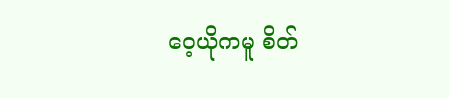ဝေ့ယိုကမူ စိတ်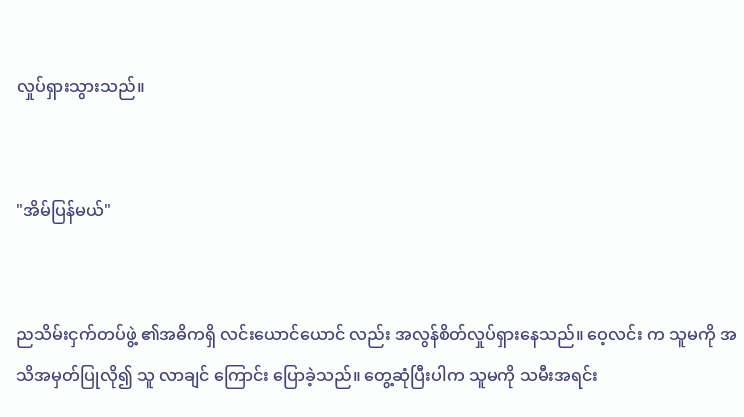လှုပ်ရှားသွားသည်။


"အိမ်ပြန်မယ်"


ညသိမ်းငှက်တပ်ဖွဲ့ ၏အဓိကရှိ လင်းယောင်ယောင် လည်း အလွန်စိတ်လှုပ်ရှားနေသည်။ ဝေ့လင်း က သူမကို အသိအမှတ်ပြုလို၍ သူ လာချင် ကြောင်း ပြောခဲ့သည်။ တွေ့ဆုံပြီးပါက သူမကို သမီးအရင်း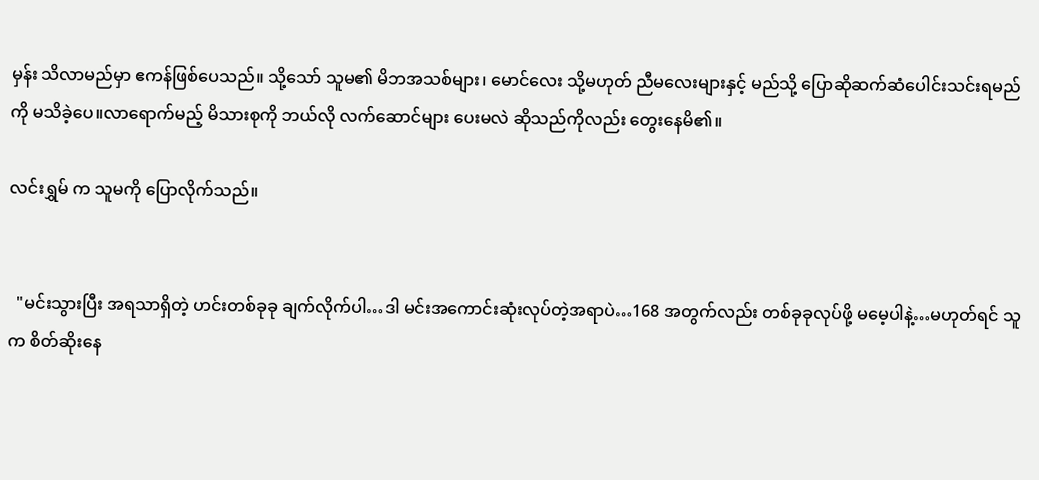မှန်း သိလာမည်မှာ ဧကန်ဖြစ်ပေသည်။ သို့သော် သူမ၏ မိဘအသစ်များ၊ မောင်လေး သို့မဟုတ် ညီမလေးများနှင့် မည်သို့ ပြောဆိုဆက်ဆံပေါင်းသင်းရမည်ကို မသိခဲ့ပေ။လာရောက်မည့် မိသားစုကို ဘယ်လို လက်ဆောင်များ ပေးမလဲ ဆိုသည်ကိုလည်း တွေးနေမိ၏။

လင်းရွှမ် က သူမကို ပြောလိုက်သည်။


  "မင်းသွားပြီး အရသာရှိတဲ့ ဟင်းတစ်ခုခု ချက်လိုက်ပါ…ဒါ မင်းအကောင်းဆုံးလုပ်တဲ့အရာပဲ…168 အတွက်လည်း တစ်ခုခုလုပ်ဖို့ မမေ့ပါနဲ့…မဟုတ်ရင် သူက စိတ်ဆိုးနေ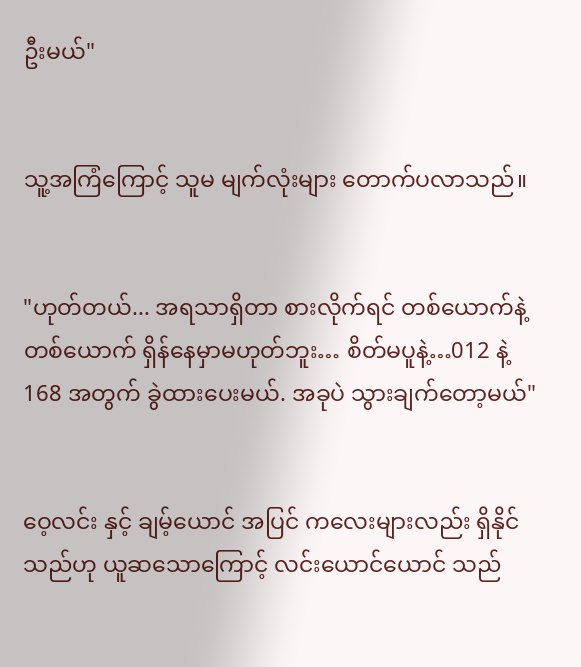ဦးမယ်"


သူ့အကြံကြောင့် သူမ မျက်လုံးများ တောက်ပလာသည်။


"ဟုတ်တယ်... အရသာရှိတာ စားလိုက်ရင် တစ်ယောက်နဲ့တစ်ယောက် ရှိန်နေမှာမဟုတ်ဘူး… စိတ်မပူနဲ့…012 နဲ့ 168 အတွက် ခွဲထားပေးမယ်. အခုပဲ သွားချက်တော့မယ်"


ဝေ့လင်း နှင့် ချမ့်ယောင် အပြင် ကလေးများလည်း ရှိနိုင်သည်ဟု ယူဆသောကြောင့် လင်းယောင်ယောင် သည်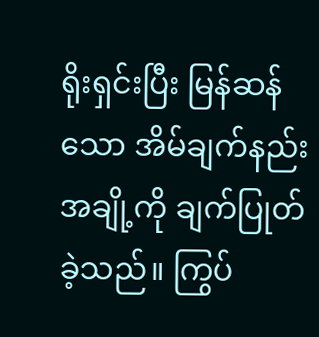ရိုးရှင်းပြီး မြန်ဆန်သော အိမ်ချက်နည်းအချို့ကို ချက်ပြုတ်ခဲ့သည်။ ကြွပ်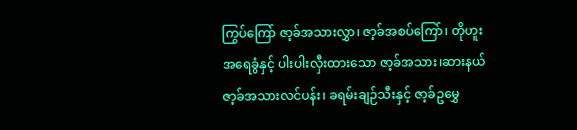ကြွပ်ကြော် ဇာ့ခ်အသားလွှာ၊ ဇာ့ခ်အစပ်ကြော်၊ တိုဟူးအရေခွံနှင့် ပါးပါးလှီးထားသော ဇာ့ခ်အသား၊ဆားနယ် ဇာ့ခ်အသားလင်ပန်း၊ ခရမ်းချဉ်သီးနှင့် ဇာ့ခ်ဥမွှေ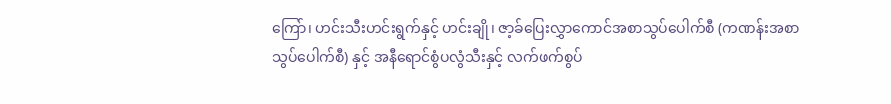ကြော်၊ ဟင်းသီးဟင်းရွက်နှင့် ဟင်းချို၊ ဇာ့ခ်ပြေးလွှာကောင်အစာသွပ်ပေါက်စီ (ကဏန်းအစာသွပ်ပေါက်စီ) နှင့် အနီရောင်စွံပလွံသီးနှင့် လက်ဖက်စွပ်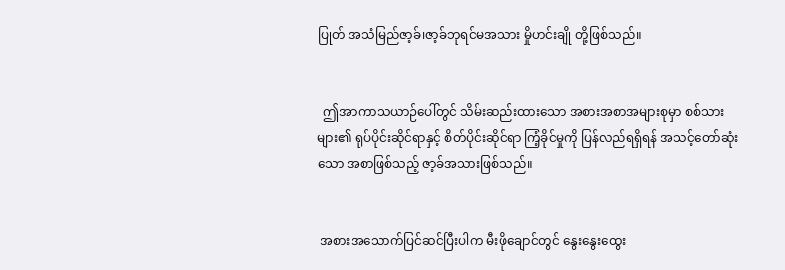ပြုတ် အသံမြည်ဇာ့ခ်၊ဇာ့ခ်ဘုရင်မအသား မှိုဟင်းချို တို့ဖြစ်သည်။


  ဤအာကာသယာဉ်ပေါ်တွင် သိမ်းဆည်းထားသော အစားအစာအများစုမှာ စစ်သားများ၏ ရုပ်ပိုင်းဆိုင်ရာနှင့် စိတ်ပိုင်းဆိုင်ရာ ကြံ့ခိုင်မှုကို ပြန်လည်ရရှိရန် အသင့်တော်ဆုံးသော အစာဖြစ်သည့် ဇာ့ခ်အသားဖြစ်သည်။


 အစားအသောက်ပြင်ဆင်ပြီးပါက မီးဖိုချောင်တွင် နွေးနွေးထွေး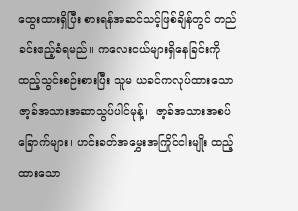ထွေးထားရှိပြီး စားရန်အဆင်သင့်ဖြစ်ချိန်တွင် တည်ခင်းဧည့်ခံရမည်။ ကလေးငယ်များရှိနေခြင်းကို ထည့်သွင်းစဉ်းစားပြီး သူမ ယခင်ကလုပ်ထားသော ဇာ့ခ်အသားအဆာသွပ်ပါင်မုန့်၊  ဇာ့ခ်အသားအစပ်ခြောက်များ၊ ဟင်းခတ်အမွှေးအကြိုင်ငါးမျိုး ထည့်ထားသော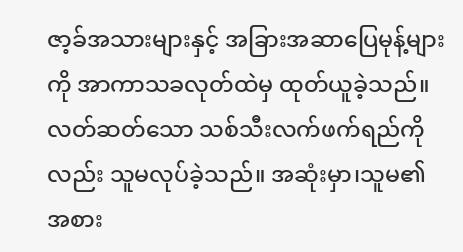ဇာ့ခ်အသားများနှင့် အခြားအဆာပြေမုန့်များကို အာကာသခလုတ်ထဲမှ ထုတ်ယူခဲ့သည်။ လတ်ဆတ်သော သစ်သီးလက်ဖက်ရည်ကိုလည်း သူမလုပ်ခဲ့သည်။ အဆုံးမှာ၊သူမ၏ အစား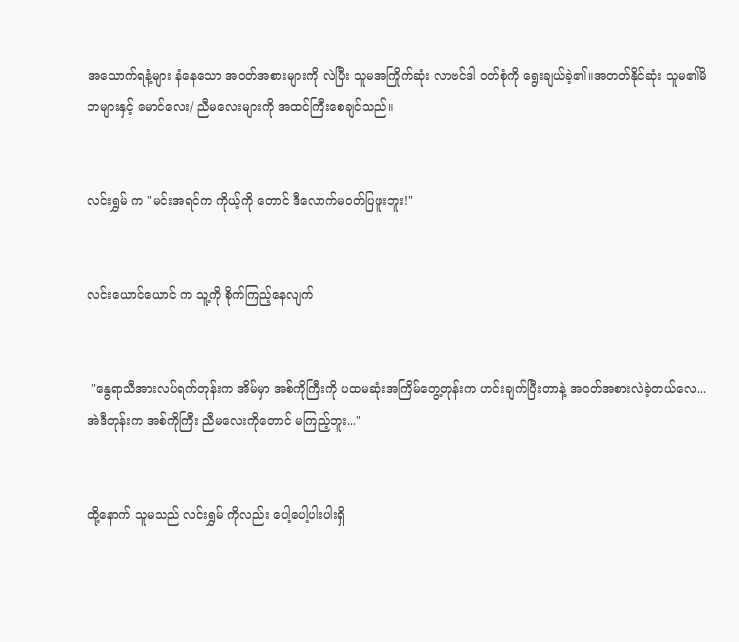အသောက်ရနံ့များ နံနေသော အဝတ်အစားများကို လဲပြီး သူမအကြိုက်ဆုံး လာဗင်ဒါ ဝတ်စုံကို ရွေးချယ်ခဲ့၏။အတတ်နိုင်ဆုံး သူမ၏မိဘများနှင့် မောင်လေး/ ညီမလေးများကို အထင်ကြီးစေချင်သည်။


လင်းရွှမ် က "မင်းအရင်က ကိုယ့်ကို တောင် ဒီလောက်မဝတ်ပြဖူးဘူး!"


လင်းယောင်ယောင် က သူ့ကို စိုက်ကြည့်နေလျက်


 "နွေရာသီအားလပ်ရက်တုန်းက အိမ်မှာ အစ်ကိုကြီးကို ပထမဆုံးအကြိမ်တွေ့တုန်းက ဟင်းချက်ပြီးတာနဲ့ အဝတ်အစားလဲခဲ့တယ်လေ... အဲဒီတုန်းက အစ်ကိုကြီး ညီမလေးကိုတောင် မကြည့်ဘူး..."


ထို့နောက် သူမသည် လင်းရွှမ် ကိုလည်း ပေါ့ပေါ့ပါးပါးရှိ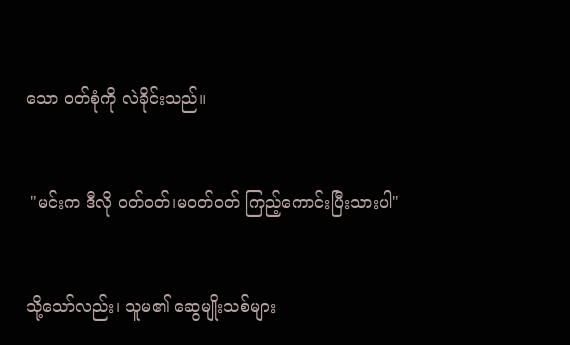သော ဝတ်စုံကို လဲခိုင်းသည်။


 "မင်းက ဒီလို ဝတ်ဝတ်၊မဝတ်ဝတ် ကြည့်ကောင်းပြီးသားပါ"


သို့သော်လည်း၊ သူမ၏ ဆွေမျိုးသစ်များ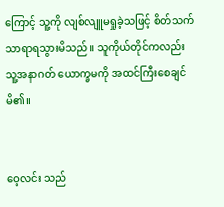ကြောင့် သူ့ကို လျစ်လျူမရှုခဲ့သဖြင့် စိတ်သက်သာရာရသွားမိသည်။ သူကိုယ်တိုင်ကလည်း သူ့အနာဂတ် ယောက္ခမကို အထင်ကြီးစေချင်မိ၏။


ဝေ့လင်း သည်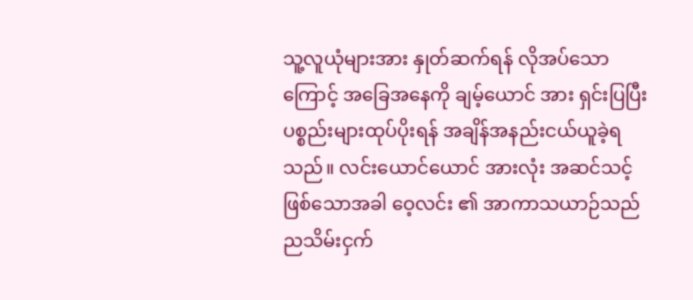သူ့လူယုံများအား နှုတ်ဆက်ရန် လိုအပ်သောကြောင့် အခြေအနေကို ချမ့်ယောင် အား ရှင်းပြပြီး ပစ္စည်းများထုပ်ပိုးရန် အချိန်အနည်းငယ်ယူခဲ့ရသည်။ လင်းယောင်ယောင် အားလုံး အဆင်သင့်ဖြစ်သောအခါ ဝေ့လင်း ၏ အာကာသယာဉ်သည် ညသိမ်းငှက်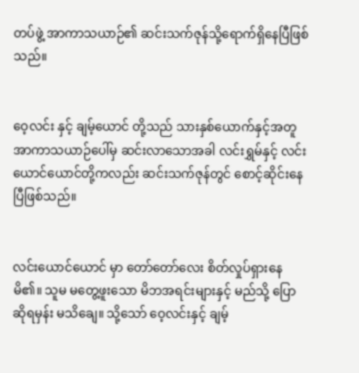တပ်ဖွဲ့ အာကာသယာဉ်၏ ဆင်းသက်ဇုန်သို့ရောက်ရှိနေပြီဖြစ်သည်။


ဝေ့လင်း နှင့် ချမ့်ယောင် တို့သည် သားနှစ်ယောက်နှင့်အတူ အာကာသယာဉ်ပေါ်မှ ဆင်းလာသောအခါ လင်းရွှမ်နှင့် လင်းယောင်ယောင်တို့ကလည်း ဆင်းသက်ဇုန်တွင် စောင့်ဆိုင်းနေပြီဖြစ်သည်။


လင်းယောင်ယောင် မှာ တော်တော်လေး စိတ်လှုပ်ရှားနေမိ၏။ သူမ မတွေ့ဖူးသော မိဘအရင်းများနှင့် မည်သို့ ပြောဆိုရမှန်း မသိချေ။ သို့သော် ဝေ့လင်းနှင့် ချမ့်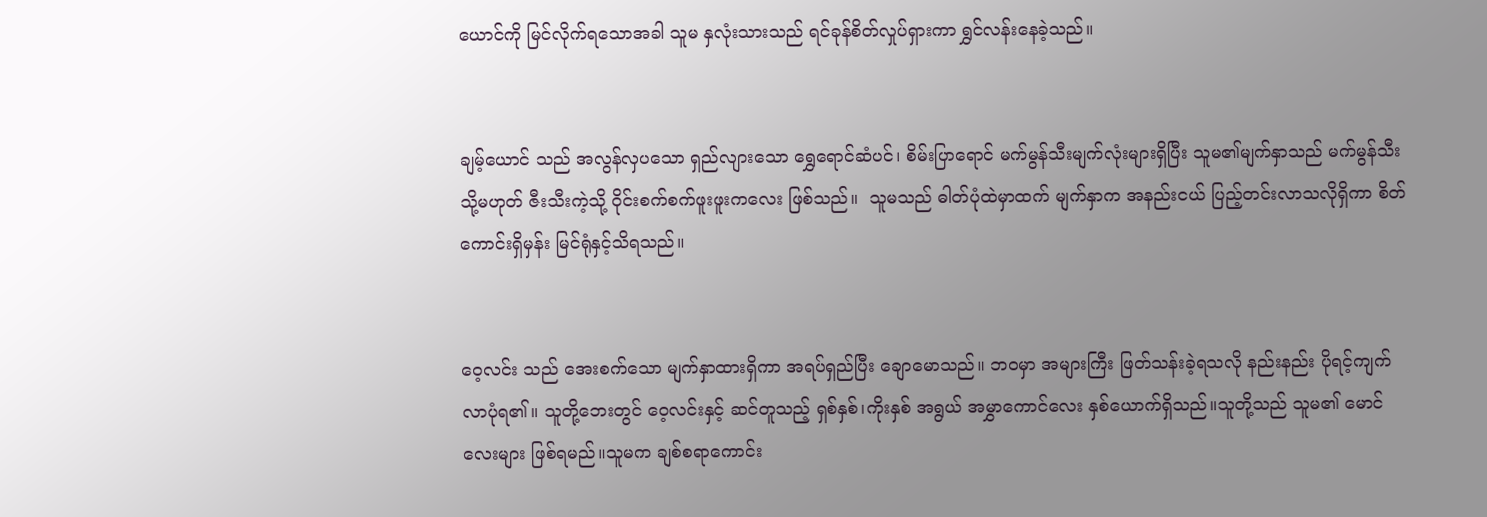ယောင်ကို မြင်လိုက်ရသောအခါ သူမ နှလုံးသားသည် ရင်ခုန်စိတ်လှုပ်ရှားကာ ရွှင်လန်းနေခဲ့သည်။


ချမ့်ယောင် သည် အလွန်လှပသော ရှည်လျားသော ရွှေရောင်ဆံပင်၊ စိမ်းပြာရောင် မက်မွန်သီးမျက်လုံးများရှိပြီး သူမ၏မျက်နှာသည် မက်မွန်သီး သို့မဟုတ် ဇီးသီးကဲ့သို့ ဝိုင်းစက်စက်ဖူးဖူးကလေး ဖြစ်သည်။  သူမသည် ဓါတ်ပုံထဲမှာထက် မျက်နှာက အနည်းငယ် ပြည့်တင်းလာသလိုရှိကာ စိတ်ကောင်းရှိမှန်း မြင်ရုံနှင့်သိရသည်။


ဝေ့လင်း သည် အေးစက်သော မျက်နှာထားရှိကာ အရပ်ရှည်ပြီး ချောမောသည်။ ဘဝမှာ အများကြီး ဖြတ်သန်းခဲ့ရသလို နည်းနည်း ပိုရင့်ကျက်လာပုံရ၏။ သူတို့ဘေးတွင် ဝေ့လင်းနှင့် ဆင်တူသည့် ရှစ်နှစ်၊ကိုးနှစ် အရွယ် အမွှာကောင်လေး နှစ်ယောက်ရှိသည်။သူတို့သည် သူမ၏ မောင်လေးများ ဖြစ်ရမည်။သူမက ချစ်စရာကောင်း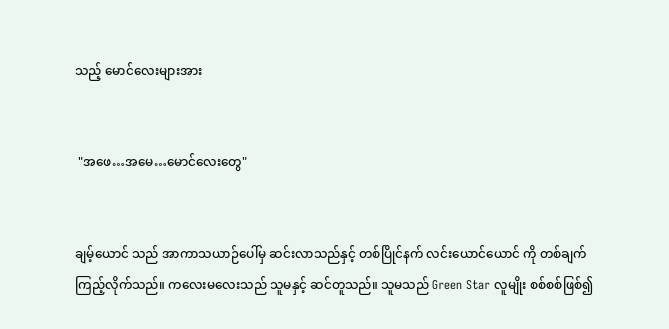သည့် မောင်လေးများအား


 "အဖေ…အမေ…မောင်လေးတွေ"


ချမ့်ယောင် သည် အာကာသယာဉ်ပေါ်မှ ဆင်းလာသည်နှင့် တစ်ပြိုင်နက် လင်းယောင်ယောင် ကို တစ်ချက်ကြည့်လိုက်သည်။ ကလေးမလေးသည် သူမနှင့် ဆင်တူသည်။ သူမသည် Green Star လူမျိုး စစ်စစ်ဖြစ်၍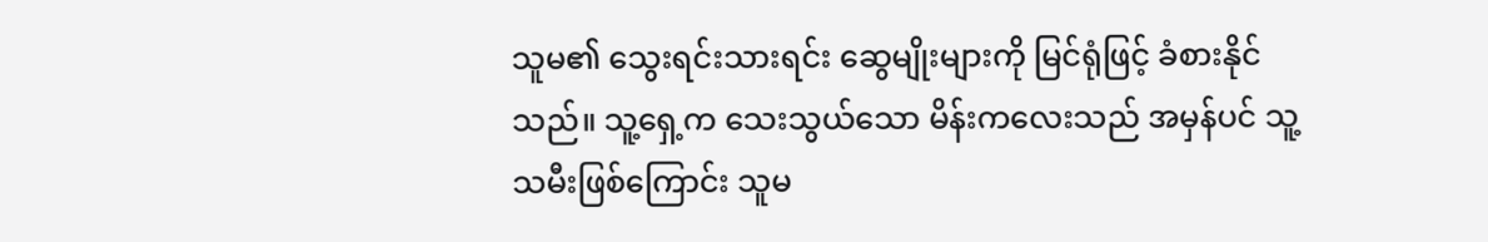သူမ၏ သွေးရင်းသားရင်း ဆွေမျိုးများကို မြင်ရုံဖြင့် ခံစားနိုင်သည်။ သူ့ရှေ့က သေးသွယ်သော မိန်းကလေးသည် အမှန်ပင် သူ့သမီးဖြစ်ကြောင်း သူမ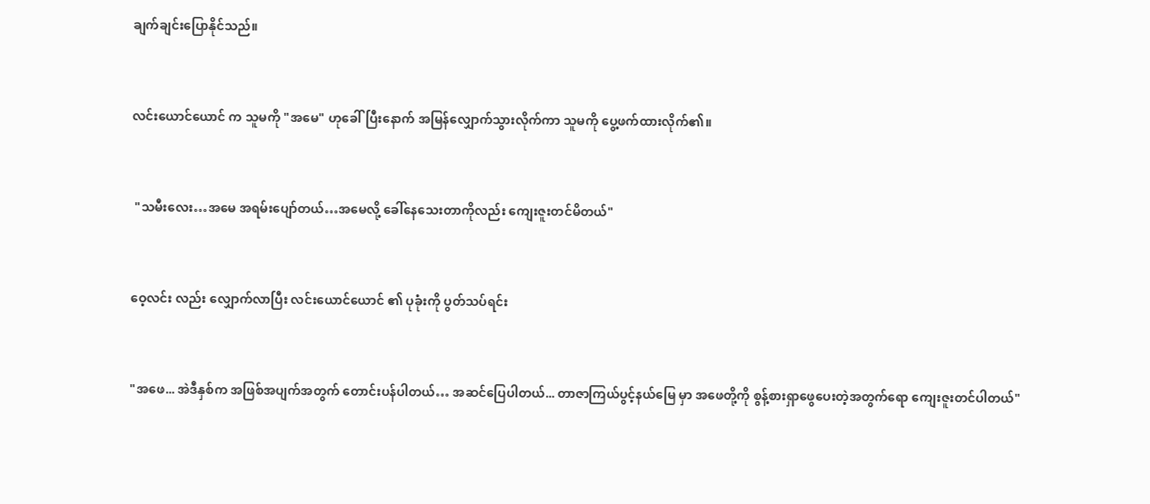ချက်ချင်းပြောနိုင်သည်။


လင်းယောင်ယောင် က သူမကို "အမေ" ဟုခေါ်ပြီးနောက် အမြန်လျှောက်သွားလိုက်ကာ သူမကို ပွေ့ဖက်ထားလိုက်၏။


 "သမီးလေး…အမေ အရမ်းပျော်တယ်…အမေလို့ ခေါ်နေသေးတာကိုလည်း ကျေးဇူးတင်မိတယ်"


ဝေ့လင်း လည်း လျှောက်လာပြီး လင်းယောင်ယောင် ၏ ပုခုံးကို ပွတ်သပ်ရင်း


"အဖေ... အဲဒီနှစ်က အဖြစ်အပျက်အတွက် တောင်းပန်ပါတယ်… အဆင်ပြေပါတယ်... တာဇာကြယ်ပွင့်နယ်မြေ မှာ အဖေတို့ကို စွန့်စားရှာဖွေပေးတဲ့အတွက်ရော ကျေးဇူးတင်ပါတယ်"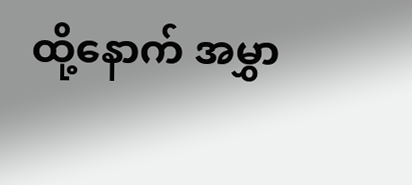ထို့နောက် အမွှာ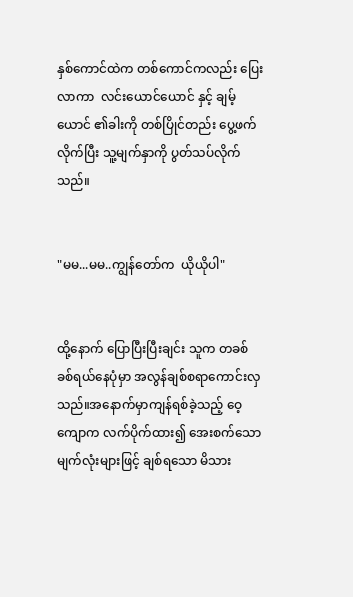နှစ်ကောင်ထဲက တစ်ကောင်ကလည်း ပြေးလာကာ  လင်းယောင်ယောင် နှင့် ချမ့်ယောင် ၏ခါးကို တစ်ပြိုင်တည်း ပွေ့ဖက်လိုက်ပြီး သူ့မျက်နှာကို ပွတ်သပ်လိုက်သည်။


"မမ...မမ..ကျွန်တော်က  ယိုယိုပါ"


ထို့နောက် ပြောပြီးပြီးချင်း သူက တခစ်ခစ်ရယ်နေပုံမှာ အလွန်ချစ်စရာကောင်းလှသည်။အနောက်မှာကျန်ရစ်ခဲ့သည့် ဝေ့ကျောက လက်ပိုက်ထား၍ အေးစက်သောမျက်လုံးများဖြင့် ချစ်ရသော မိသား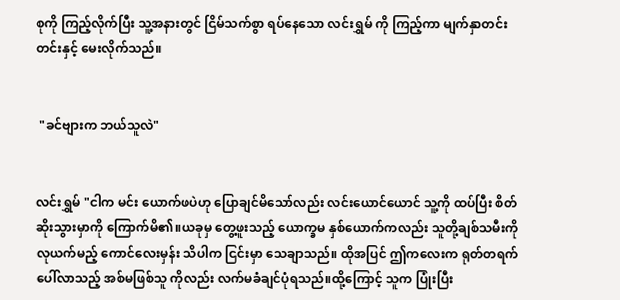စုကို ကြည့်လိုက်ပြီး သူ့အနားတွင် ငြိမ်သက်စွာ ရပ်နေသော လင်းရွှမ် ကို ကြည့်ကာ မျက်နှာတင်းတင်းနှင့် မေးလိုက်သည်။


 "ခင်ဗျားက ဘယ်သူလဲ"


လင်းရွှမ် "ငါက မင်း ယောက်ဖပဲဟု ပြောချင်မိသော်လည်း လင်းယောင်ယောင် သူ့ကို ထပ်ပြီး စိတ်ဆိုးသွားမှာကို ကြောက်မိ၏။ယခုမှ တွေ့ဖူးသည့် ယောက္ခမ နှစ်ယောက်ကလည်း သူတို့ချစ်သမီးကို လုယက်မည့် ကောင်လေးမှန်း သိပါက ငြင်းမှာ သေချာသည်။ ထိုအပြင် ဤကလေးက ရုတ်တရက်ပေါ်လာသည့် အစ်မဖြစ်သူ ကိုလည်း လက်မခံချင်ပုံရသည်။ထို့ကြောင့် သူက ပြုံးပြီး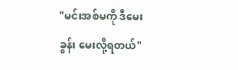"မင်းအစ်မကို ဒီမေးခွန်း မေးလို့ရတယ်"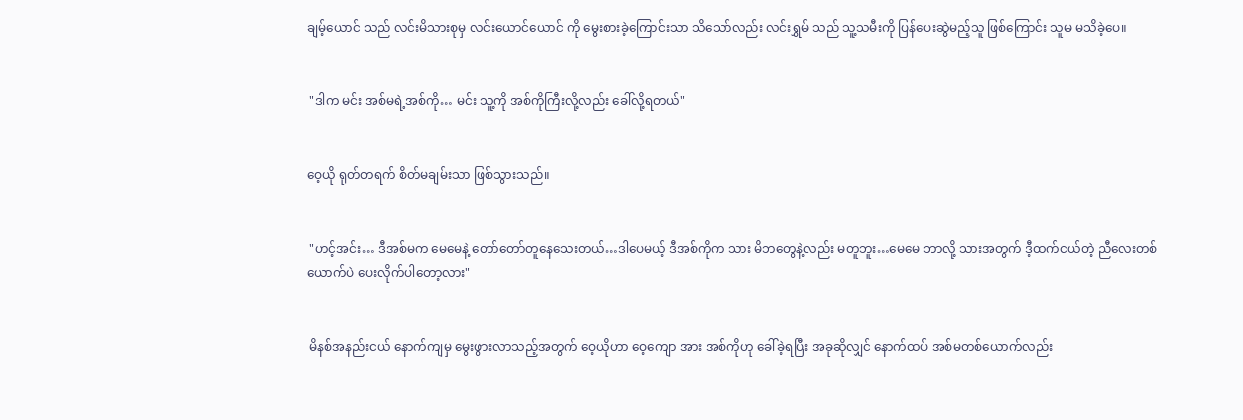ချမ့်ယောင် သည် လင်းမိသားစုမှ လင်းယောင်ယောင် ကို မွေးစားခဲ့ကြောင်းသာ သိသော်လည်း လင်းရွှမ် သည် သူ့သမီးကို ပြန်ပေးဆွဲမည့်သူ ဖြစ်ကြောင်း သူမ မသိခဲ့ပေ။


 "ဒါက မင်း အစ်မရဲ့အစ်ကို… မင်း သူ့ကို အစ်ကိုကြီးလို့လည်း ခေါ်လို့ရတယ်"


ဝေ့ယို ရုတ်တရက် စိတ်မချမ်းသာ ဖြစ်သွားသည်။


 "ဟင့်အင်း… ဒီအစ်မက မေမေနဲ့ တော်တော်တူနေသေးတယ်…ဒါပေမယ့် ဒီအစ်ကိုက သား မိဘတွေနဲ့လည်း မတူဘူး…မေမေ ဘာလို့ သားအတွက် ဒီ့ထက်ငယ်တဲ့ ညီလေးတစ်ယောက်ပဲ ပေးလိုက်ပါတော့လား"


 မိနစ်အနည်းငယ် နောက်ကျမှ မွေးဖွားလာသည့်အတွက် ဝေ့ယိုဟာ ဝေ့ကျော အား အစ်ကိုဟု ခေါ်ခဲ့ရပြီး အခုဆိုလျှင် နောက်ထပ် အစ်မတစ်ယောက်လည်း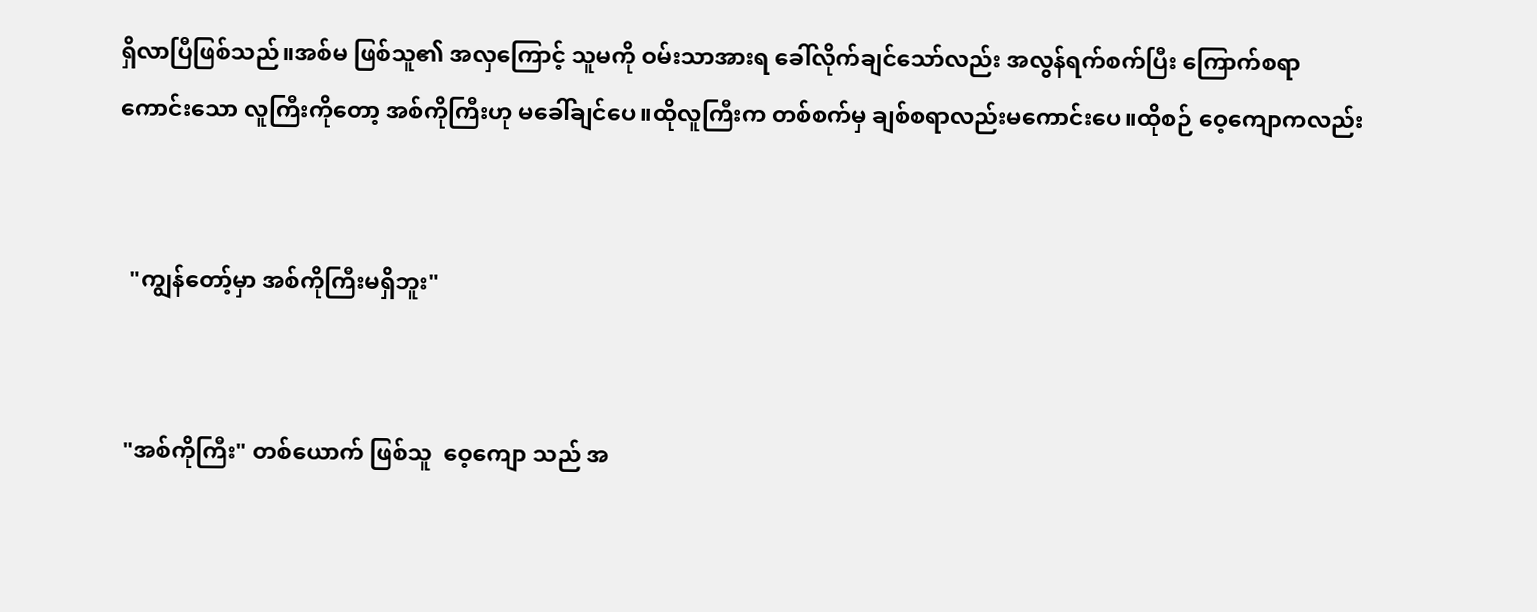ရှိလာပြီဖြစ်သည်။အစ်မ ဖြစ်သူ၏ အလှကြောင့် သူမကို ဝမ်းသာအားရ ခေါ်လိုက်ချင်သော်လည်း အလွန်ရက်စက်ပြီး ကြောက်စရာကောင်းသော လူကြီးကိုတော့ အစ်ကိုကြီးဟု မခေါ်ချင်ပေ။ထိုလူကြီးက တစ်စက်မှ ချစ်စရာလည်းမကောင်းပေ။ထိုစဉ် ဝေ့ကျောကလည်း


  "ကျွန်တော့်မှာ အစ်ကိုကြီးမရှိဘူး"


 "အစ်ကိုကြီး" တစ်ယောက် ဖြစ်သူ  ဝေ့ကျော သည် အ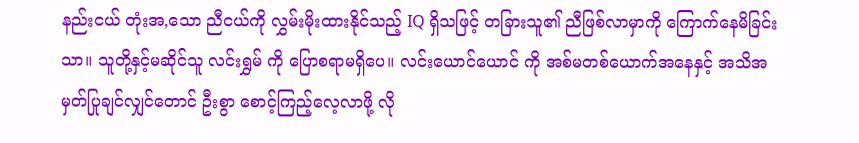နည်းငယ် တုံးအ,သော ညီငယ်ကို လွှမ်းမိုးထားနိုင်သည့် IQ ရှိသဖြင့် တခြားသူ၏ ညီဖြစ်လာမှာကို ကြောက်နေမိခြင်းသာ။ သူတို့နှင့်မဆိုင်သူ လင်းရွှမ် ကို ပြောစရာမရှိပေ။ လင်းယောင်ယောင် ကို အစ်မတစ်ယောက်အနေနှင့် အသိအမှတ်ပြုချင်လျှင်တောင် ဦးစွာ စောင့်ကြည့်လေ့လာဖို့ လို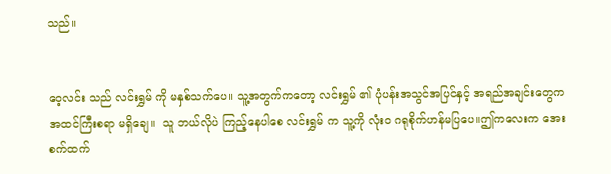သည်။


ဝေ့လင်း သည် လင်းရွှမ် ကို မနှစ်သက်ပေ။ သူ့အတွက်ကတော့ လင်းရွှမ် ၏ ပုံပန်းအသွင်အပြင်နှင့် အရည်အချင်းတွေက အထင်ကြီးစရာ မရှိချေ။  သူ ဘယ်လိုပဲ ကြည့်နေပါစေ လင်းရွှမ် က သူ့ကို လုံးဝ ဂရုစိုက်ဟန်မပြပေ။ဤကလေးက အေးစက်ထက်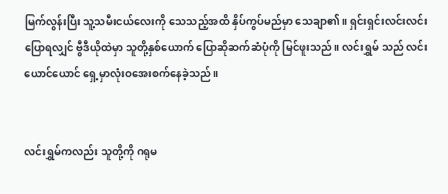မြက်လွန်းပြီး သူ့သမီးငယ်လေးကို သေသည့်အထိ နှိပ်ကွပ်မည်မှာ သေချာ၏။ ရှင်းရှင်းလင်းလင်းပြောရလျှင် ဗွီဒီယိုထဲမှာ သူတို့နှစ်ယောက် ပြောဆိုဆက်ဆံပုံကို မြင်ဖူးသည်။ လင်းရွှမ် သည် လင်းယောင်ယောင် ရှေ့မှာလုံးဝအေးစက်နေခဲ့သည်။


လင်းရွှမ်ကလည်း သူတို့ကို ဂရုမ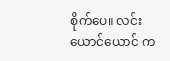စိုက်ပေ။ လင်းယောင်ယောင် က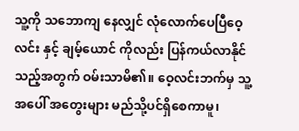သူ့ကို သဘောကျ နေလျှင် လုံလောက်ပေပြီဝေ့လင်း နှင့် ချမ့်ယောင် ကိုလည်း ပြန်ကယ်လာနိုင်သည့်အတွက် ဝမ်းသာမိ၏။ ဝေ့လင်းဘက်မှ သူ့အပေါ် အတွေးများ မည်သို့ပင်ရှိစေကာမူ၊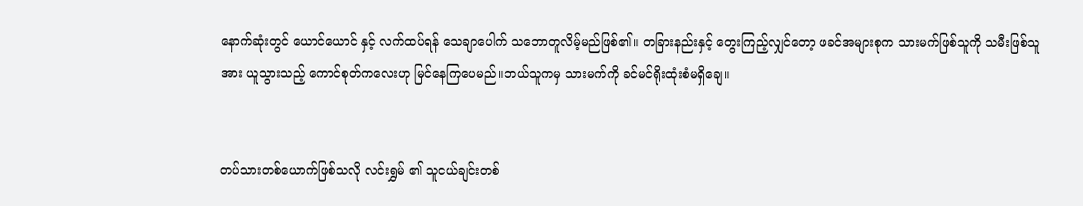နောက်ဆုံးတွင် ယောင်ယောင် နှင့် လက်ထပ်ရန် သေချာပေါက် သဘောတူလိမ့်မည်ဖြစ်၏။ တခြားနည်းနှင့် တွေးကြည့်လျှင်တော့ ဖခင်အများစုက သားမက်ဖြစ်သူကို သမီးဖြစ်သူအား ယူသွားသည့် ကောင်စုတ်ကလေးဟု မြင်နေကြပေမည်။ဘယ်သူကမှ သားမက်ကို ခင်မင်ရိုးထုံးစံမရှိချေ။


တပ်သားတစ်ယောက်ဖြစ်သလို လင်းရွှမ် ၏ သူငယ်ချင်းတစ်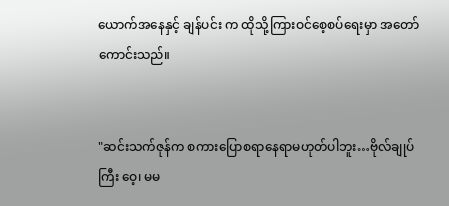ယောက်အနေနှင့် ချန်ပင်း က ထိုသို့ကြားဝင်စေ့စပ်ရေးမှာ အတော်ကောင်းသည်။


"ဆင်းသက်ဇုန်က စကားပြောစရာနေရာမဟုတ်ပါဘူး…ဗိုလ်ချုပ်ကြီး ဝေ့၊ မမ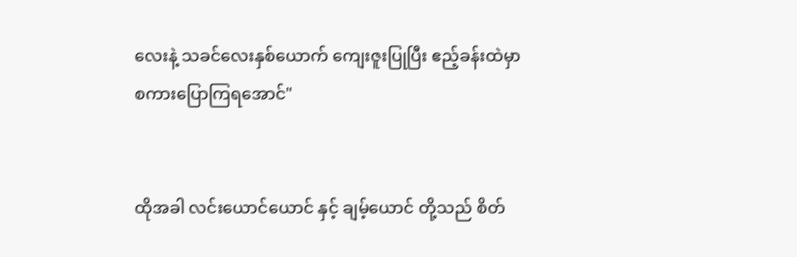လေးနဲ့ သခင်လေးနှစ်ယောက် ကျေးဇူးပြုပြီး ဧည့်ခန်းထဲမှာ စကားပြောကြရအောင်"


ထိုအခါ လင်းယောင်ယောင် နှင့် ချမ့်ယောင် တို့သည် စိတ်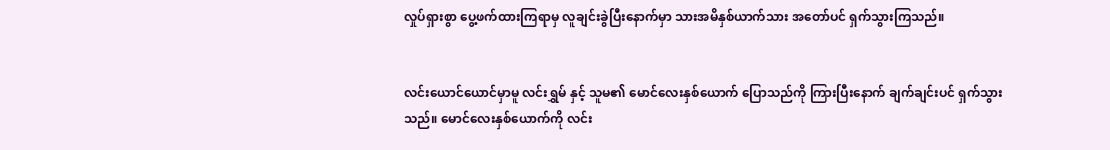လှုပ်ရှားစွာ ပွေ့ဖက်ထားကြရာမှ လူချင်းခွဲပြီးနောက်မှာ သားအမိနှစ်ယာက်သား အတော်ပင် ရှက်သွားကြသည်။


လင်းယောင်ယောင်မှာမူ လင်းရွှမ် နှင့် သူမ၏ မောင်လေးနှစ်ယောက် ပြောသည်ကို ကြားပြီးနောက် ချက်ချင်းပင် ရှက်သွားသည်။ မောင်လေးနှစ်ယောက်ကို လင်း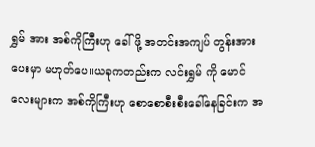ရွှမ် အား အစ်ကိုကြီးဟု ခေါ်ဖို့ အတင်းအကျပ် တွန်းအားပေးမှာ မဟုတ်ပေ။ယခုကတည်းက လင်းရွှမ် ကို မောင်လေးများက အစ်ကိုကြီးဟု စောစောစီးစီးခေါ်နေခြင်းက အ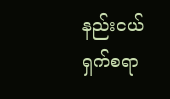နည်းငယ်ရှက်စရာ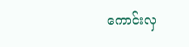ကောင်းလှ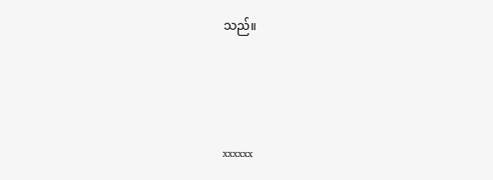သည်။



xxxxxx